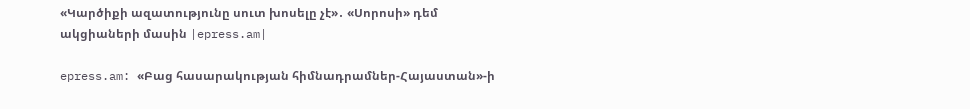«Կարծիքի ազատությունը սուտ խոսելը չէ»․ «Սորոսի» դեմ ակցիաների մասին |epress.am|

epress.am: «Բաց հասարակության հիմնադրամներ-Հայաստան»-ի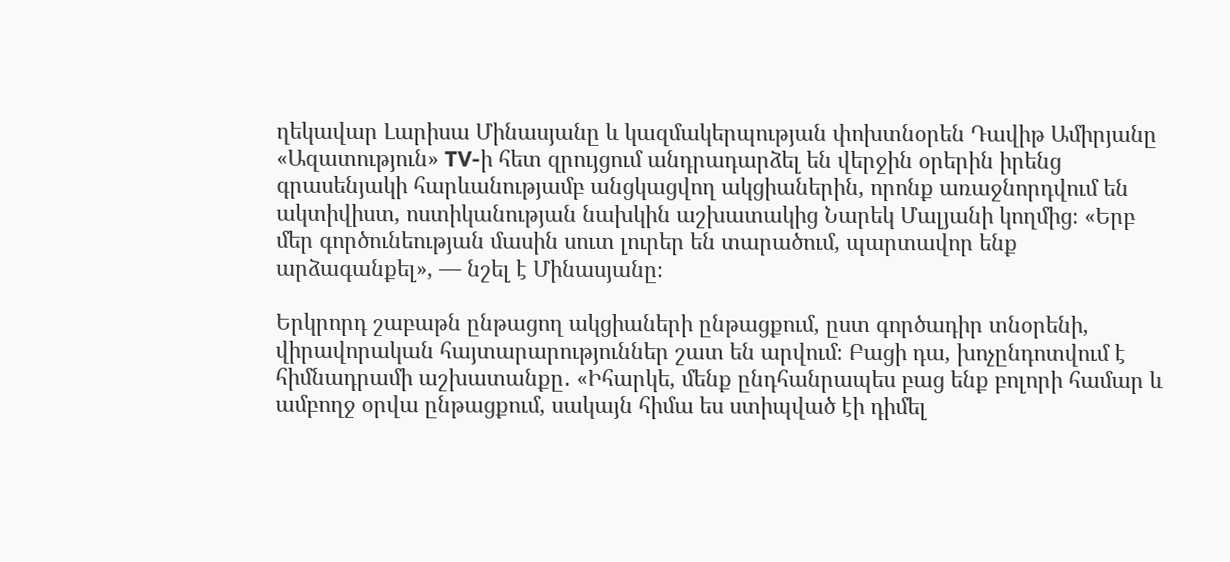ղեկավար Լարիսա Մինասյանը և կազմակերպության փոխտնօրեն Դավիթ Ամիրյանը «Ազատություն» TV-ի հետ զրույցում անդրադարձել են վերջին օրերին իրենց գրասենյակի հարևանությամբ անցկացվող ակցիաներին, որոնք առաջնորդվում են ակտիվիստ, ոստիկանության նախկին աշխատակից Նարեկ Մալյանի կողմից։ «Երբ մեր գործունեության մասին սուտ լուրեր են տարածում, պարտավոր ենք արձագանքել», — նշել է Մինասյանը։

Երկրորդ շաբաթն ընթացող ակցիաների ընթացքում, ըստ գործադիր տնօրենի, վիրավորական հայտարարություններ շատ են արվում։ Բացի դա, խոչընդոտվում է հիմնադրամի աշխատանքը․ «Իհարկե, մենք ընդհանրապես բաց ենք բոլորի համար և ամբողջ օրվա ընթացքում, սակայն հիմա ես ստիպված էի դիմել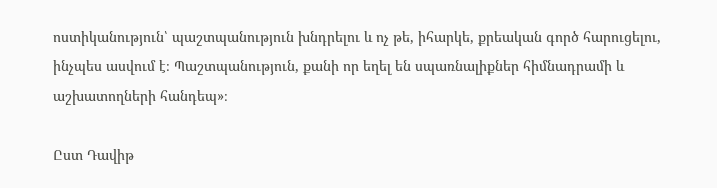ոստիկանություն՝ պաշտպանություն խնդրելու և ոչ թե, իհարկե, քրեական գործ հարուցելու, ինչպես ասվում է։ Պաշտպանություն, քանի որ եղել են սպառնալիքներ հիմնադրամի և աշխատողների հանդեպ»։

Ըստ Դավիթ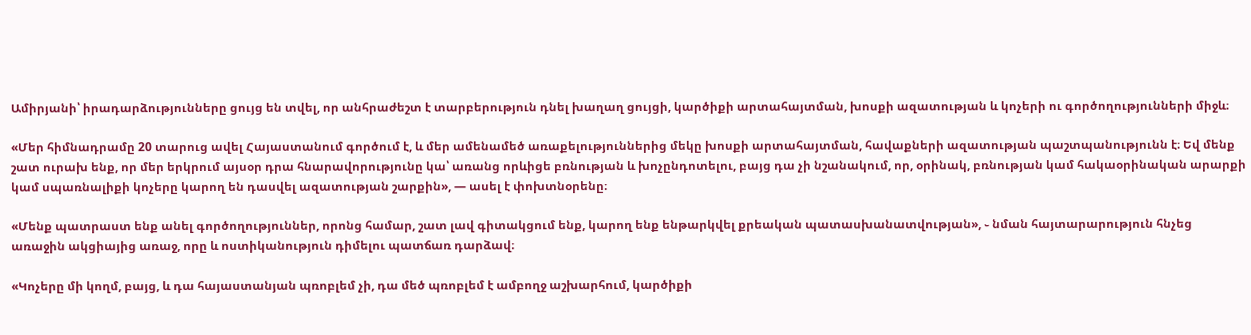Ամիրյանի՝ իրադարձությունները ցույց են տվել, որ անհրաժեշտ է տարբերություն դնել խաղաղ ցույցի, կարծիքի արտահայտման, խոսքի ազատության և կոչերի ու գործողությունների միջև։

«Մեր հիմնադրամը 20 տարուց ավել Հայաստանում գործում է, և մեր ամենամեծ առաքելություններից մեկը խոսքի արտահայտման, հավաքների ազատության պաշտպանությունն է։ Եվ մենք շատ ուրախ ենք, որ մեր երկրում այսօր դրա հնարավորությունը կա՝ առանց որևիցե բռնության և խոչընդոտելու, բայց դա չի նշանակում, որ, օրինակ, բռնության կամ հակաօրինական արարքի կամ սպառնալիքի կոչերը կարող են դասվել ազատության շարքին», — ասել է փոխտնօրենը։

«Մենք պատրաստ ենք անել գործողություններ, որոնց համար, շատ լավ գիտակցում ենք, կարող ենք ենթարկվել քրեական պատասխանատվության», ֊ նման հայտարարություն հնչեց առաջին ակցիայից առաջ, որը և ոստիկանություն դիմելու պատճառ դարձավ։

«Կոչերը մի կողմ, բայց, և դա հայաստանյան պռոբլեմ չի, դա մեծ պռոբլեմ է ամբողջ աշխարհում, կարծիքի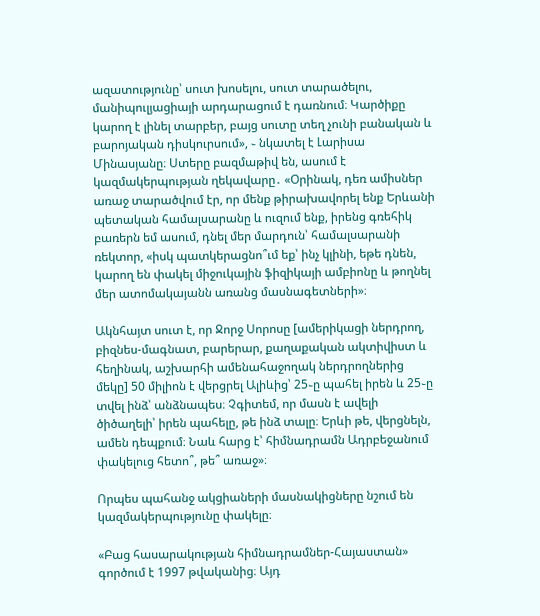ազատությունը՝ սուտ խոսելու, սուտ տարածելու, մանիպուլյացիայի արդարացում է դառնում։ Կարծիքը կարող է լինել տարբեր, բայց սուտը տեղ չունի բանական և բարոյական դիսկուրսում», ֊ նկատել է Լարիսա Մինասյանը։ Ստերը բազմաթիվ են, ասում է կազմակերպության ղեկավարը․ «Օրինակ, դեռ ամիսներ առաջ տարածվում էր, որ մենք թիրախավորել ենք Երևանի պետական համալսարանը և ուզում ենք, իրենց գռեհիկ բառերն եմ ասում, դնել մեր մարդուն՝ համալսարանի ռեկտոր, «իսկ պատկերացնո՞ւմ եք՝ ինչ կլինի, եթե դնեն, կարող են փակել միջուկային ֆիզիկայի ամբիոնը և թողնել մեր ատոմակայանն առանց մասնագետների»։

Ակնհայտ սուտ է, որ Ջորջ Սորոսը [ամերիկացի ներդրող, բիզնես-մագնատ, բարերար, քաղաքական ակտիվիստ և հեղինակ, աշխարհի ամենահաջողակ ներդրողներից մեկը] 50 միլիոն է վերցրել Ալիևից՝ 25֊ը պահել իրեն և 25֊ը տվել ինձ՝ անձնապես։ Չգիտեմ, որ մասն է ավելի ծիծաղելի՝ իրեն պահելը, թե ինձ տալը։ Երևի թե, վերցնելն, ամեն դեպքում։ Նաև հարց է՝ հիմնադրամն Ադրբեջանում փակելուց հետո՞, թե՞ առաջ»։

Որպես պահանջ ակցիաների մասնակիցները նշում են կազմակերպությունը փակելը։

«Բաց հասարակության հիմնադրամներ-Հայաստան» գործում է 1997 թվականից։ Այդ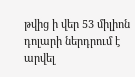թվից ի վեր 53 միլիոն դոլարի ներդրում է արվել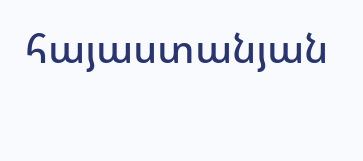հայաստանյան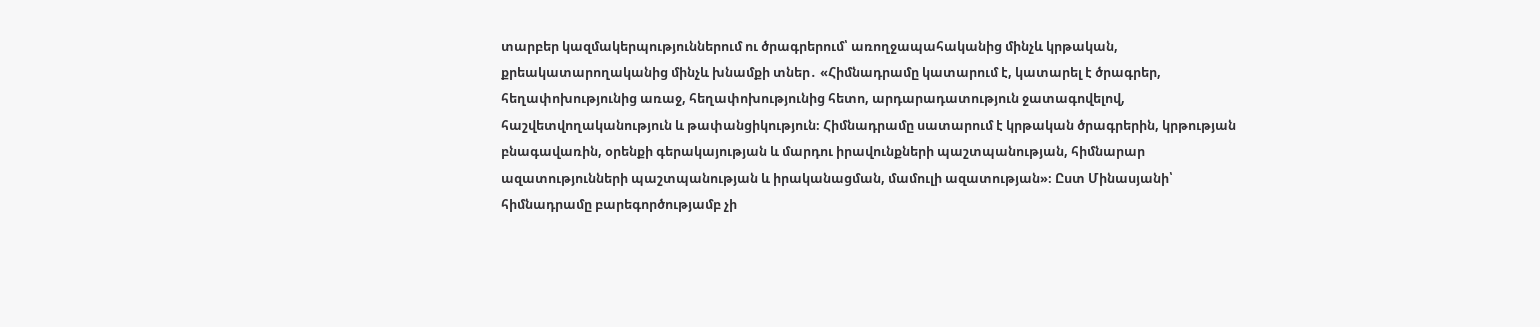տարբեր կազմակերպություններում ու ծրագրերում՝ առողջապահականից մինչև կրթական, քրեակատարողականից մինչև խնամքի տներ․ «Հիմնադրամը կատարում է, կատարել է ծրագրեր, հեղափոխությունից առաջ, հեղափոխությունից հետո, արդարադատություն ջատագովելով, հաշվետվողականություն և թափանցիկություն։ Հիմնադրամը սատարում է կրթական ծրագրերին, կրթության բնագավառին, օրենքի գերակայության և մարդու իրավունքների պաշտպանության, հիմնարար ազատությունների պաշտպանության և իրականացման, մամուլի ազատության»։ Ըստ Մինասյանի՝ հիմնադրամը բարեգործությամբ չի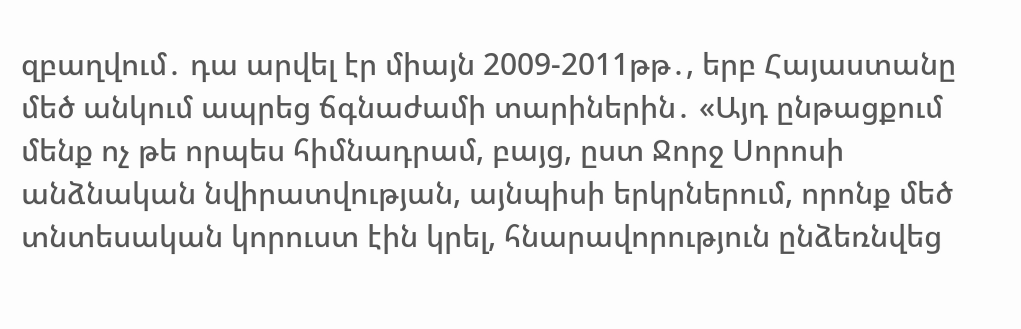զբաղվում․ դա արվել էր միայն 2009-2011թթ․, երբ Հայաստանը մեծ անկում ապրեց ճգնաժամի տարիներին․ «Այդ ընթացքում մենք ոչ թե որպես հիմնադրամ, բայց, ըստ Ջորջ Սորոսի անձնական նվիրատվության, այնպիսի երկրներում, որոնք մեծ տնտեսական կորուստ էին կրել, հնարավորություն ընձեռնվեց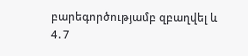բարեգործությամբ զբաղվել և 4․7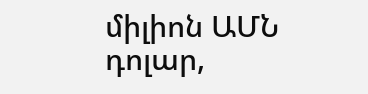միլիոն ԱՄՆ դոլար,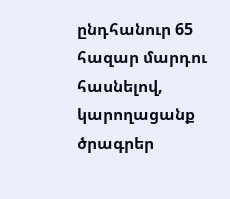ընդհանուր 65 հազար մարդու հասնելով, կարողացանք ծրագրեր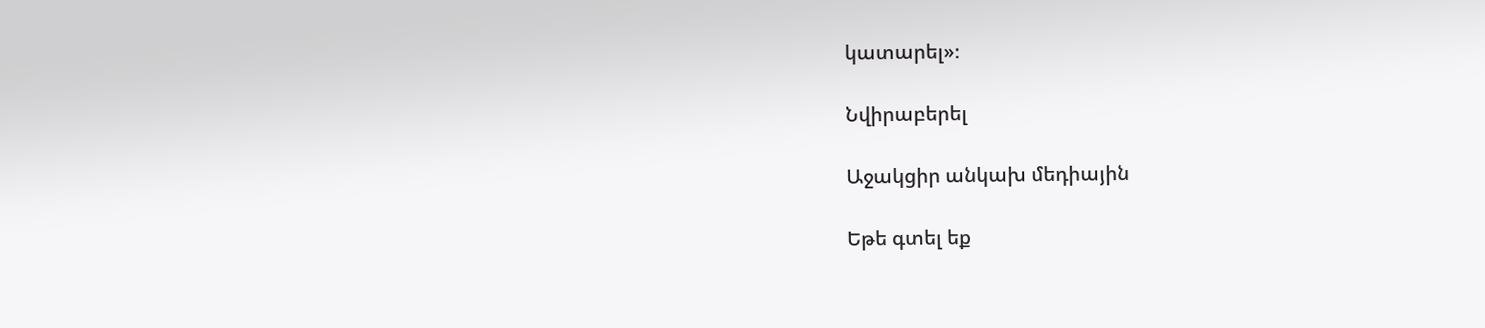կատարել»։

Նվիրաբերել

Աջակցիր անկախ մեդիային

Եթե գտել եք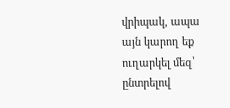վրիպակ, ապա այն կարող եք ուղարկել մեզ՝ ընտրելով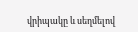վրիպակը և սեղմելով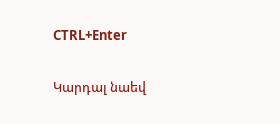CTRL+Enter

Կարդալ նաեվ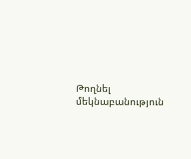Թողնել մեկնաբանություն